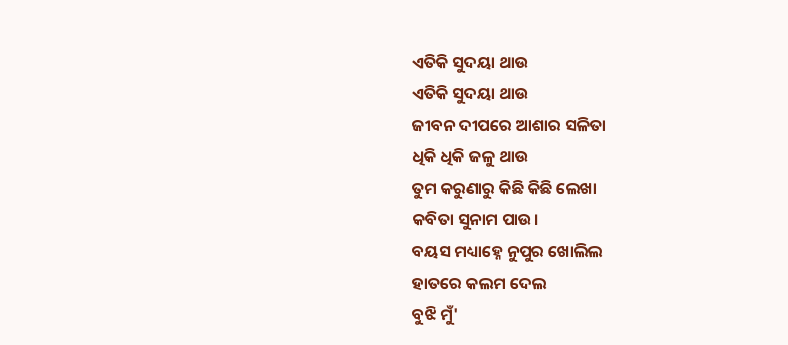ଏତିକି ସୁଦୟା ଥାଉ
ଏତିକି ସୁଦୟା ଥାଉ
ଜୀବନ ଦୀପରେ ଆଶାର ସଳିତା
ଧିକି ଧିକି ଜଳୁ ଥାଉ
ତୁମ କରୁଣାରୁ କିଛି କିଛି ଲେଖା
କବିତା ସୁନାମ ପାଉ।
ବୟସ ମଧ୍ୟାହ୍ନେ ନୁପୁର ଖୋଲିଲ
ହାତରେ କଲମ ଦେଲ
ବୁଝି ମୁଁ'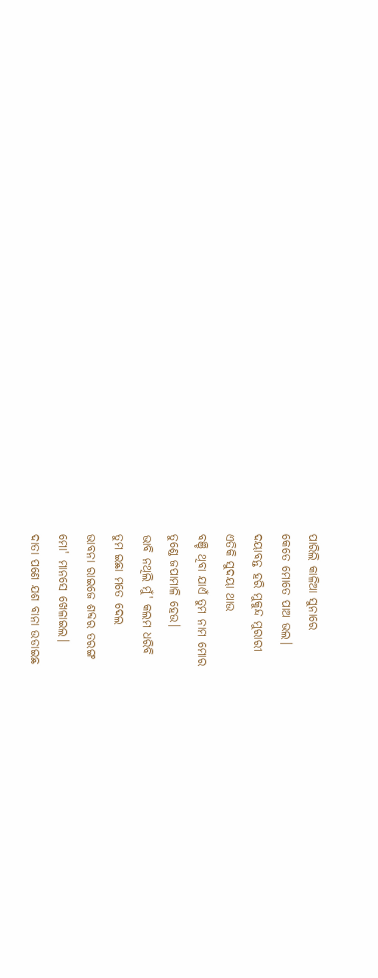ପାରିଲି କାଳିଆ ସୁନାରେ
କେତେ ମୋତେ ପାଅ ଭଲ।
ଦୟାବନ୍ତ ହରି ମୁକୁନ୍ଦ ମୁରାରୀ
ଏତିକି ସୁଦୟା ଥାଉ
ବଞ୍ଚି ଥିବା ଯାଏଁ ତୁମ ନାମ ମୋର
ତୁଣ୍ଡେ ଜପାମାଳି ହେଉ।
ଭାବି ନଥିଲି ମୁଁ' କଲମ ଧରିବି
ତୁମ ଇଛା ମତେ ଦେଲ
ଭାବନା ରାଇଜେ ଶବ୍ଦର ତରଙ୍ଗ
ମୋ' ମାନସେ ଖେଳାଇଲ।
ଦାତା ପଣେ ଯଶ ବାନା ଉଡାଇଛ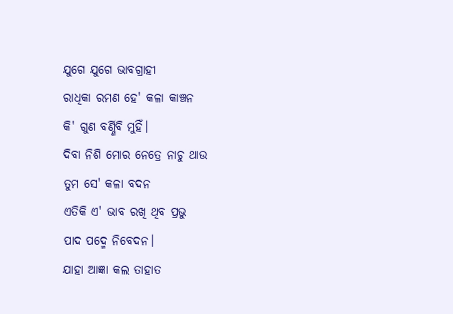ଯୁଗେ ଯୁଗେ ଭାବଗ୍ରାହୀ
ରାଧିକା ରମଣ ହେ' କଳା କାଞ୍ଚନ
କି' ଗୁଣ ବର୍ଣ୍ଣିବି ମୁହିଁ।
ଦିବା ନିଶି ମୋର ନେତ୍ରେ ନାଚୁ ଥାଉ
ତୁମ ସେ' କଳା ବଦନ
ଏତିକି ଏ' ଭାବ ରଖି ଥିବ ପ୍ରଭୁ
ପାଦ ପଦ୍ମେ ନିବେଦନ।
ଯାହା ଆଜ୍ଞା କଲ ତାହାତ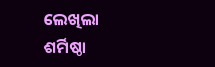ଲେଖିଲା
ଶର୍ମିଷ୍ଠା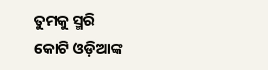ତୁମକୁ ସ୍ମରି
କୋଟି ଓଡ଼ିଆଙ୍କ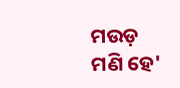ମଉଡ଼ ମଣି ହେ'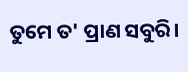ତୁମେ ତ' ପ୍ରାଣ ସବୁରି।